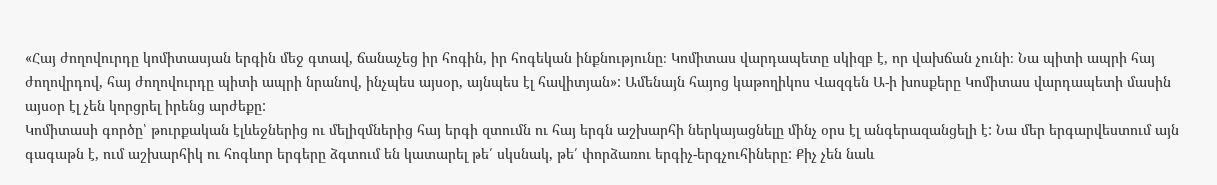«Հայ ժողովուրդը կոմիտասյան երգին մեջ գտավ, ճանաչեց իր հոգին, իր հոգեկան ինքնությունը։ Կոմիտաս վարդապետը սկիզբ է, որ վախճան չունի։ Նա պիտի ապրի հայ ժողովրդով, հայ ժողովուրդը պիտի ապրի նրանով, ինչպես այսօր, այնպես էլ հավիտյան»: Ամենայն հայոց կաթողիկոս Վազգեն Ա-ի խոսքերը Կոմիտաս վարդապետի մասին այսօր էլ չեն կորցրել իրենց արժեքը:
Կոմիտասի գործը՝ թուրքական էլևեջներից ու մելիզմներից հայ երգի զտումն ու հայ երգն աշխարհի ներկայացնելը մինչ օրս էլ անգերազանցելի է: Նա մեր երգարվեստում այն գագաթն է, ում աշխարհիկ ու հոգևոր երգերը ձգտում են կատարել թե՛ սկսնակ, թե՛ փորձառու երգիչ-երգչուհիները: Քիչ չեն նաև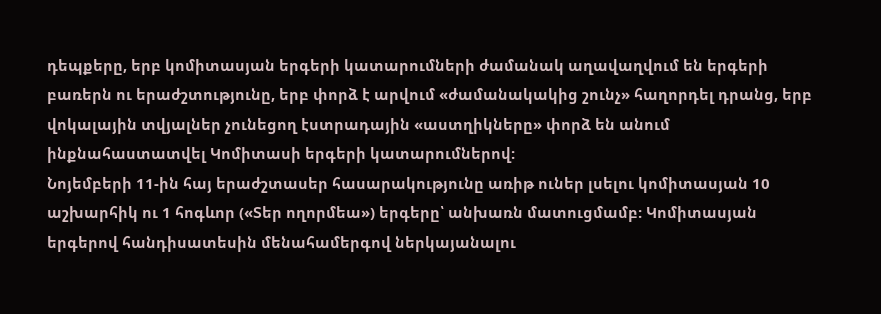դեպքերը, երբ կոմիտասյան երգերի կատարումների ժամանակ աղավաղվում են երգերի բառերն ու երաժշտությունը, երբ փորձ է արվում «ժամանակակից շունչ» հաղորդել դրանց, երբ վոկալային տվյալներ չունեցող էստրադային «աստղիկները» փորձ են անում ինքնահաստատվել Կոմիտասի երգերի կատարումներով:
Նոյեմբերի 11-ին հայ երաժշտասեր հասարակությունը առիթ ուներ լսելու կոմիտասյան 10 աշխարհիկ ու 1 հոգևոր («Տեր ողորմեա») երգերը՝ անխառն մատուցմամբ: Կոմիտասյան երգերով հանդիսատեսին մենահամերգով ներկայանալու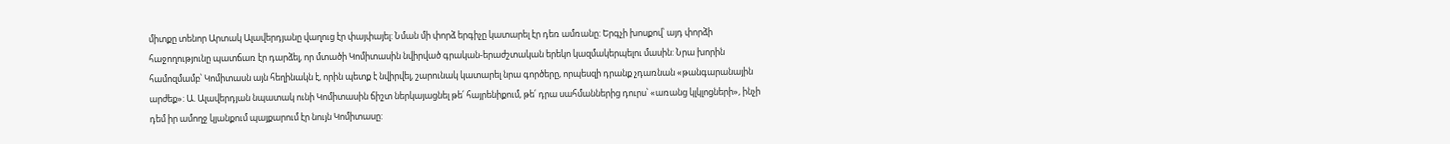միտքը տենոր Արտակ Ալավերդյանը վաղուց էր փայփայել: Նման մի փորձ երգիչը կատարել էր դեռ ամռանը: Երգչի խոսքով՝ այդ փորձի հաջողությունը պատճառ էր դարձել, որ մտածի Կոմիտասին նվիրված գրական-երաժշտական երեկո կազմակերպելու մասին: Նրա խորին համոզմամբ՝ Կոմիտասն այն հեղինակն է, որին պետք է նվիրվել, շարունակ կատարել նրա գործերը, որպեսզի դրանք չդառնան «թանգարանային արժեք»: Ա. Ալավերդյան նպատակ ունի Կոմիտասին ճիշտ ներկայացնել թե՛ հայրենիքում, թե՛ դրա սահմաններից դուրս՝ «առանց կլկլոցների», ինչի դեմ իր ամողջ կյանքում պայքարում էր նույն Կոմիտասը: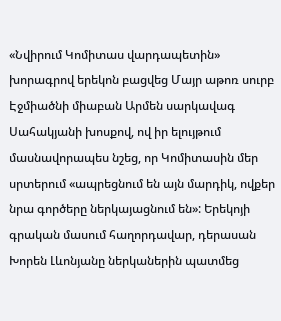«Նվիրում Կոմիտաս վարդապետին» խորագրով երեկոն բացվեց Մայր աթոռ սուրբ Էջմիածնի միաբան Արմեն սարկավագ Սահակյանի խոսքով, ով իր ելույթում մասնավորապես նշեց, որ Կոմիտասին մեր սրտերում «ապրեցնում են այն մարդիկ, ովքեր նրա գործերը ներկայացնում են»: Երեկոյի գրական մասում հաղորդավար, դերասան Խորեն Լևոնյանը ներկաներին պատմեց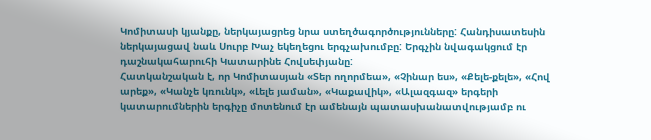Կոմիտասի կյանքը, ներկայացրեց նրա ստեղծագործությունները: Հանդիսատեսին ներկայացավ նաև Սուրբ Խաչ եկեղեցու երգչախումբը: Երգչին նվագակցում էր դաշնակահարուհի Կատարինե Հովսեփյանը:
Հատկանշական է, որ Կոմիտասյան «Տեր ողորմեա», «Չինար ես», «Քելե-քելե», «Հով արեք», «Կանչե կռունկ», «Լելե յաման», «Կաքավիկ», «Ալազգազ» երգերի կատարումներին երգիչը մոտենում էր ամենայն պատասխանատվությամբ ու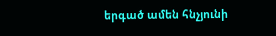երգած ամեն հնչյունի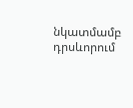նկատմամբ դրսևորում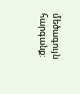մեծագույն հարգանք: